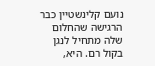נועם קלינשטיין כבר הרגישה שהחלום שלה מתחיל לנגן בקול רם. היא,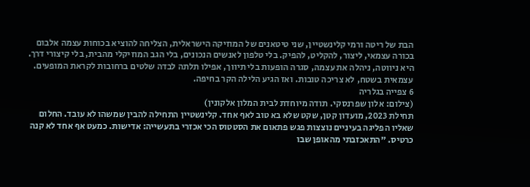הבת של ריטה ורמי קלינשטיין, שני טיטאנים של המוזיקה הישראלית, הצליחה להוציא בכוחות עצמה אלבום בכורה עצמאי, ליצור, להקליט, להפיק. בלי טלפון לאנשים הנכונים, בלי הגב המוזיקלי מהבית, בלי קיצורי דרך. היא ניווטה, ניהלה את עצמה, סגרה הופעות בלי תיווך, אפילו תלתה לבדה שלטים ברחובות לקראת המופעים. עצמאית בשטח, לא צריכה טובות. ואז הגיע הלילה הקר בחיפה.
6 צפייה בגלריה
(צילום: אלון שפרנסקי. תודה מיוחדת לבית המלון אלקונין)
תחילת 2023, מועדון קטן, שקט שלא בא טוב לאף אחד. קלינשטיין התחילה להבין שמשהו לא עובד. החלום שאליו הפליגה בעיניים נוצצות פגש פתאום את הסטטוס הכי אכזרי בתעשייה: אדישות. כמעט אף אחד לא קנה כרטיס. "התאכזבתי מהאופן שבו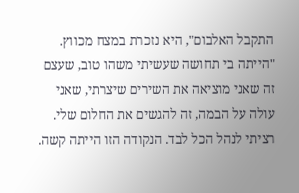התקבל האלבום", היא נזכרת במצח מכווץ. "הייתה בי תחושה שעשיתי משהו טוב, שעצם זה שאני מוציאה את השירים שיצרתי, שאני עולה על הבמה, זה להגשים את החלום שלי. רציתי לנהל הכל לבד. הנקודה הזו הייתה קשה.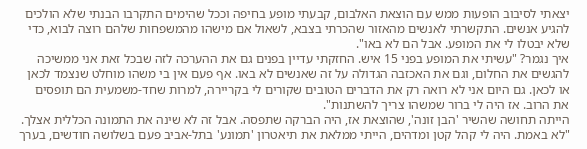יצאתי לסיבוב הופעות ממש עם הוצאת האלבום, קבעתי מופע בחיפה וככל שהימים התקרבו הבנתי שלא הולכים להגיע אנשים. התקשרתי לאנשים מהאזור שהכרתי בצבא, לשאול אם מישהו מהמשפחות שלהם רוצה לבוא, כדי שלא יבטלו לי את המופע. אבל הם לא באו".
איך נגמר? "עשיתי את המופע בפני 15 איש. החזקתי עדיין בפנים גם את ההערכה לזה שבכל זאת אני ממשיכה להגשים את החלום, וגם את האכזבה הגדולה על זה שאנשים לא באו. אף פעם אין בי משהו מוחלט שנצמד לכאן או לכאן. גם היום אני לא רואה רק את הדברים הטובים שקורים לי בקריירה, למרות שחד-משמעית הם תופסים את הרוב. אז היה לי ברור שמשהו צריך להשתנות".
הייתה תחושה שהשיר 'הבן זונה', שהוצאת אז, היה הברקה שתפסה. אבל זה לא שינה את התמונה הכללית אצלך. "לא באמת. היה לי קהל קטן ומדהים, הייתי ממלאת את תיאטרון 'תמונע' בתל-אביב פעם בשלושה חודשים, בערך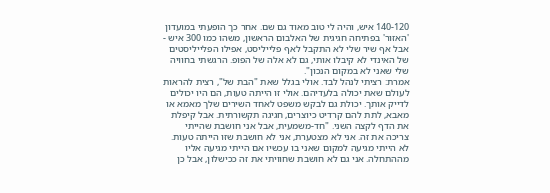140-120 איש, והיה לי טוב מאוד גם שם. אחר כך הופעתי במועדון 'האזור' בפתיחה חגיגית של האלבום הראשון, משהו כמו 300 איש - אבל אף שיר שלי לא התקבל לאף פלייליסט, אפילו הפלייליסטים של האינדי לא קיבלו אותי, גם לא אלה של הפופ. הרגשתי בחוויה שלי שאני לא במקום הנכון".
אמרת: רציתי לנהל לבד. אולי בגלל שאת "הבת של", רצית להראות לעולם שאת יכולה בלעדיהם. אולי זו הייתה טעות, הם היו יכולים לדייק אותך. יכולת גם לבקש משפט לאחד השירים שלך מאמא או מאבא, לתת להם קרדיט כיוצרים, חגיגה תקשורתית. אבל קיפלת את הדף לקצה השני. "חד-משמעית, אבל אני חושבת שהייתי צריכה את זה. אני לא מצטערת, אני לא חושבת שזו הייתה טעות. לא הייתי מגיעה למקום שאני בו עכשיו אם הייתי מגיעה אליו מההתחלה. אני גם לא חושבת שחוויתי את זה ככישלון, אבל כן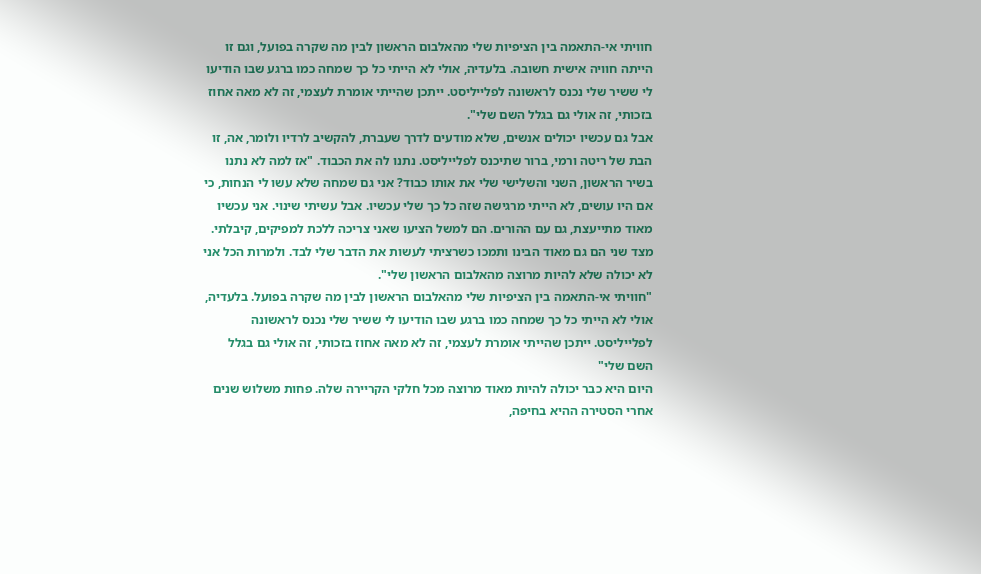חוויתי אי-התאמה בין הציפיות שלי מהאלבום הראשון לבין מה שקרה בפועל, וגם זו הייתה חוויה אישית חשובה. בלעדיה, אולי לא הייתי כל כך שמחה כמו ברגע שבו הודיעו לי ששיר שלי נכנס לראשונה לפלייליסט. ייתכן שהייתי אומרת לעצמי, זה לא מאה אחוז בזכותי, זה אולי גם בגלל השם שלי".
אבל גם עכשיו יכולים אנשים, שלא מודעים לדרך שעברת, להקשיב לרדיו ולומר, אה, זו הבת של ריטה ורמי, ברור שתיכנס לפלייליסט. נתנו לה את הכבוד. "אז למה לא נתנו בשיר הראשון, השני והשלישי שלי את אותו כבוד? אני גם שמחה שלא עשו לי הנחות, כי אם היו עושים, לא הייתי מרגישה שזה כל כך שלי עכשיו. אבל עשיתי שינוי. אני עכשיו מאוד מתייעצת, גם עם ההורים. הם למשל הציעו שאני צריכה ללכת למפיקים, קיבלתי. מצד שני הם גם מאוד הבינו ותמכו כשרציתי לעשות את הדבר שלי לבד. ולמרות הכל אני לא יכולה שלא להיות מרוצה מהאלבום הראשון שלי".
"חוויתי אי-התאמה בין הציפיות שלי מהאלבום הראשון לבין מה שקרה בפועל. בלעדיה, אולי לא הייתי כל כך שמחה כמו ברגע שבו הודיעו לי ששיר שלי נכנס לראשונה לפלייליסט. ייתכן שהייתי אומרת לעצמי, זה לא מאה אחוז בזכותי, זה אולי גם בגלל השם שלי"
היום היא כבר יכולה להיות מאוד מרוצה מכל חלקי הקריירה שלה. פחות משלוש שנים אחרי הסטירה ההיא בחיפה,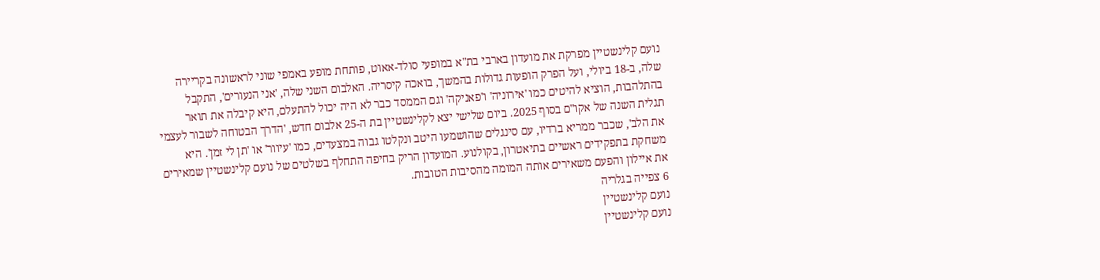נועם קלינשטיין מפרקת את מועדון בארבי בת"א במופעי סולד-אאוט, פותחת מופע באמפי שוני לראשונה בקריירה שלה, ב-18 ביולי, ועל הפרק הופעות גדולות בהמשך, בואכה קיסריה. האלבום השני שלה, 'אני הנעורים', התקבל בהתלהבות, הוציא להיטים כמו 'אירוניה' ו'פאניקה' וגם הממסד כבר לא היה יכול להתעלם, היא קיבלה את תואר תגלית השנה של אקו"ם בסוף 2025. ביום שלישי יצא לקלינשטיין בת ה-25 אלבום חדש, 'הדרך הבטוחה לשבור לעצמי את הלב', שכבר ממריא ברדיו, עם סינגלים שהושמעו היטב ונקלטו גבוה במצעדים, כמו 'עיוור' או 'תן לי זמן'. היא משחקת בתפקידים ראשיים בתיאטרון, בקולנוע. המועדון הריק בחיפה התחלף בשלטים של נועם קלינשטיין שמאירים את איילון והפעם משאירים אותה המומה מהסיבות הטובות.
6 צפייה בגלריה
נועם קלינשטיין
נועם קלינשטיין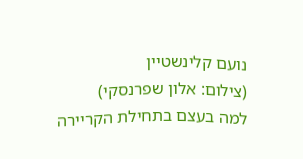נועם קלינשטיין
(צילום: אלון שפרנסקי)
למה בעצם בתחילת הקריירה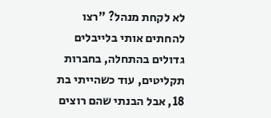לא לקחת מנהל? "רצו להחתים אותי בלייבלים גדולים בהתחלה, בחברות תקליטים, עוד כשהייתי בת 18, אבל הבנתי שהם רוצים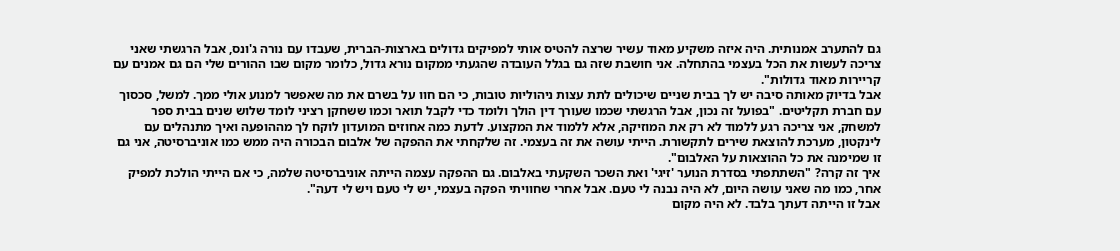גם להתערב אמנותית. היה איזה משקיע מאוד עשיר שרצה להטיס אותי למפיקים גדולים בארצות-הברית, שעבדו עם נורה ג'ונס, אבל הרגשתי שאני צריכה לעשות את הכל בעצמי בהתחלה. אני חושבת שזה גם בגלל העובדה שהגעתי ממקום נורא גדול, כלומר מקום שבו ההורים שלי הם גם אמנים עם קריירות מאוד גדולות".
אבל בדיוק מאותה סיבה יש לך בבית שניים שיכולים לתת עצות ניהוליות טובות, כי הם חוו על בשרם את מה שאפשר למנוע אולי ממך. למשל, סכסוך עם חברת תקליטים. "בפועל זה נכון, אבל הרגשתי שכמו שעורך דין הולך ולומד כדי לקבל תואר וכמו ששחקן רציני לומד שלוש שנים בבית ספר למשחק, אני צריכה רגע ללמוד לא רק את המוזיקה, אלא ללמוד את המקצוע. לדעת כמה אחוזים המועדון לוקח לך מההופעה ואיך מתנהלים עם לינקטון, מערכת להוצאת שירים לתקשורת. הייתי עושה את זה בעצמי. זה שלקחתי את ההפקה של אלבום הבכורה היה ממש כמו אוניברסיטה, אני גם זו שמימנה את כל ההוצאות על האלבום".
איך זה קרה? "השתתפתי בסדרת הנוער 'זיגי' ואת השכר השקעתי באלבום. גם ההפקה עצמה הייתה אוניברסיטה שלמה, כי אם הייתי הולכת למפיק אחר, כמו מה שאני עושה היום, לא היה נבנה לי טעם. אבל אחרי שחוויתי הפקה בעצמי, יש לי טעם ויש לי דעה".
אבל זו הייתה דעתך בלבד. לא היה מקום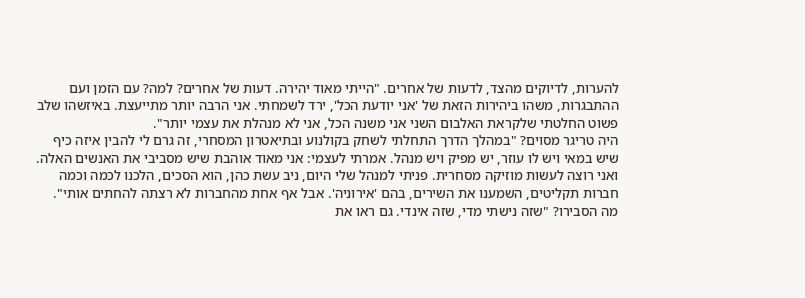להערות, לדיוקים מהצד, לדעות של אחרים. "הייתי מאוד יהירה. דעות של אחרים? למה? עם הזמן ועם ההתבגרות, משהו ביהירות הזאת של 'אני יודעת הכל', ירד לשמחתי. אני הרבה יותר מתייעצת. באיזשהו שלב פשוט החלטתי שלקראת האלבום השני אני משנה הכל, אני לא מנהלת את עצמי יותר".
היה טריגר מסוים? "במהלך הדרך התחלתי לשחק בקולנוע ובתיאטרון המסחרי, זה גרם לי להבין איזה כיף שיש במאי ויש לו עוזר, יש מפיק ויש מנהל. אמרתי לעצמי: אני מאוד אוהבת שיש מסביבי את האנשים האלה. ואני רוצה לעשות מוזיקה מסחרית. פניתי למנהל שלי היום, ניב עשת כהן, הוא הסכים, הלכנו לכמה וכמה חברות תקליטים, השמענו את השירים, בהם 'אירוניה'. אבל אף אחת מהחברות לא רצתה להחתים אותי".
מה הסבירו? "שזה נישתי מדי, שזה אינדי. גם ראו את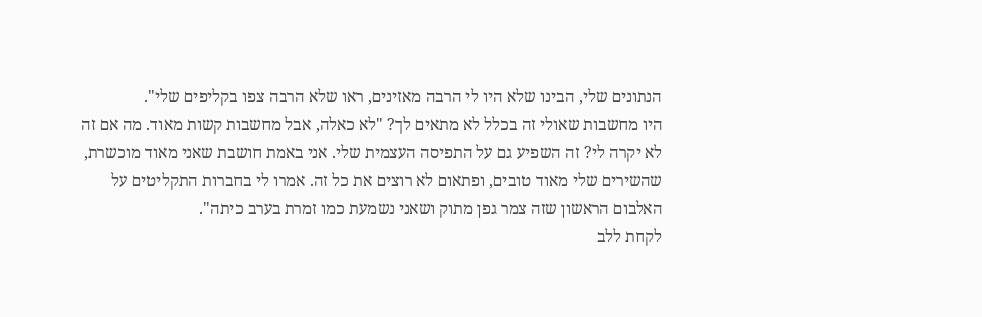הנתונים שלי, הבינו שלא היו לי הרבה מאזינים, ראו שלא הרבה צפו בקליפים שלי".
היו מחשבות שאולי זה בכלל לא מתאים לך? "לא כאלה, אבל מחשבות קשות מאוד. מה אם זה לא יקרה לי? זה השפיע גם על התפיסה העצמית שלי. אני באמת חושבת שאני מאוד מוכשרת, שהשירים שלי מאוד טובים, ופתאום לא רוצים את כל זה. אמרו לי בחברות התקליטים על האלבום הראשון שזה צמר גפן מתוק ושאני נשמעת כמו זמרת בערב כיתה".
לקחת ללב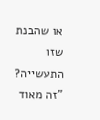או שהבנת שזו התעשייה? "זה מאוד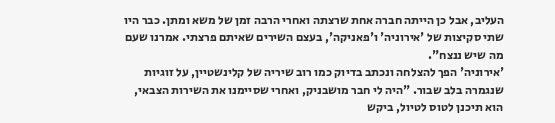העליב, אבל כן הייתה חברה אחת שרצתה ואחרי הרבה זמן של משא ומתן. כבר היו שתי סקיצות של 'אירוניה' ו'פאניקה', בעצם השירים שאיתם פרצתי. אמרנו שעם מה שיש ננצח".
'אירוניה' הפך להצלחה ונכתב בדיוק כמו רוב שיריה של קלינשטיין, על זוגיות שנגמרה בלב שבור. "היה לי חבר מושבניק, ואחרי שסיימנו את השירות הצבאי, הוא תיכנן לטוס לטיול, ביקש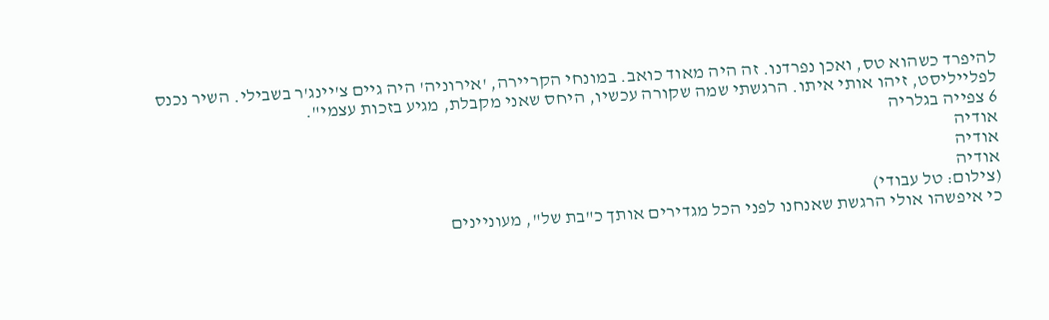להיפרד כשהוא טס, ואכן נפרדנו. זה היה מאוד כואב. במונחי הקריירה, 'אירוניה' היה גיים צ'יינג'ר בשבילי. השיר נכנס לפלייליסט, זיהו אותי איתו. הרגשתי שמה שקורה עכשיו, היחס שאני מקבלת, מגיע בזכות עצמי".
6 צפייה בגלריה
אודיה
אודיה
אודיה
(צילום: טל עבודי)
כי איפשהו אולי הרגשת שאנחנו לפני הכל מגדירים אותך כ"בת של", מעוניינים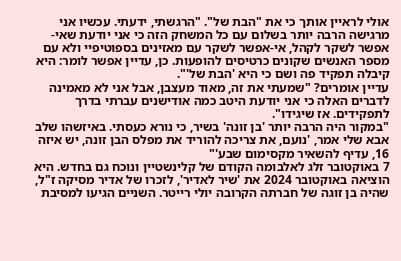אולי לראיין אותך כי את "הבת של". "הרגשתי, ידעתי. עכשיו אני מרגישה הרבה יותר בשלום עם כל המשחק הזה כי אני יודעת שאי-אפשר לשקר לקהל, אי-אפשר לשקר עם מאזינים בספוטיפיי ולא עם מספר האנשים שקונים כרטיסים להופעות. כן, עדיין אפשר לומר: היא קיבלה תפקיד פה ושם כי היא 'הבת של'".
עדיין אומרים? "שמעתי את זה, מאוד מעצבן, אבל אני לא מאמינה לדברים האלה כי אני יודעת היטב כמה אודישנים עברתי בדרך לתפקידים. אז שיגידו".
"במקור היה הרבה יותר 'בן זונה' בשיר, כי נורא כעסתי. באיזשהו שלב אבא שלי אמר, 'נועם, את צריכה להוריד את מפלס הבן זונה, יש איזה 16, עדיף להשאיר מקסימום שבע'"
7 באוקטובר זלג לאלבומה הקודם של קלינשטיין ונוכח גם בחדש. היא הוציאה באוקטובר 2024 את 'שיר לאדיר', לזכרו של אדיר מסיקה ז"ל, שהיה בן זוגה של חברתה הקרובה יולי רייטר. השניים הגיעו למסיבת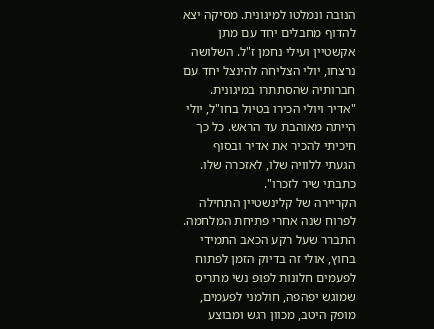הנובה ונמלטו למיגונית. מסיקה יצא להדוף מחבלים יחד עם מתן אקשטיין ועילי נחמן ז"ל. השלושה נרצחו, יולי הצליחה להינצל יחד עם חברותיה שהסתתרו במיגונית. "אדיר ויולי הכירו בטיול בחו"ל, יולי הייתה מאוהבת עד הראש. כל כך חיכיתי להכיר את אדיר ובסוף הגעתי ללוויה שלו, לאזכרה שלו. כתבתי שיר לזכרו".
הקריירה של קלינשטיין התחילה לפרוח שנה אחרי פתיחת המלחמה. התברר שעל רקע הכאב התמידי בחוץ, אולי זה בדיוק הזמן לפתוח לפעמים חלונות לפופ נשי מתריס שמוגש יפהפה, חולמני לפעמים, מופק היטב, מכוון רגש ומבוצע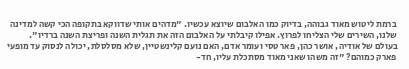ברמת ליטוש מאוד גבוהה, בדיוק כמו האלבום שיוצא עכשיו. "מדהים אותי שדווקא בתקופה הכי קשה למדינה שלנו, השירים שלי הצליחו לפרוץ. אפילו קיבלתי על האלבום הזה את תגלית השנה ופריצת השנה ברדיו".
בעולם של אודיה, אושר כהן, פאר טסי ועומר אדם, האם נועם קלינשטיין, שלא מסלסלת, יכולה לנסוק עד מופעי פארק כמוהם? "זה משהו שאני מאוד מסתכלת עליו, חד-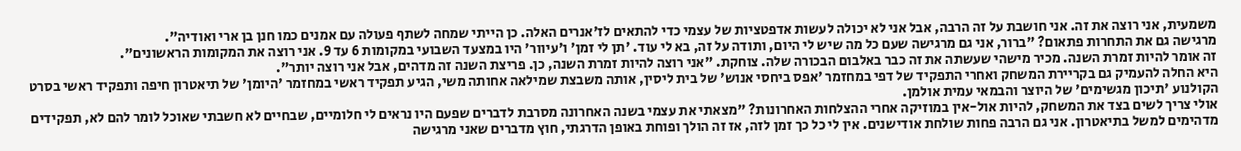משמעית, אני רוצה את זה. אני חושבת על זה הרבה, אבל אני לא יכולה לעשות אדפטציות של עצמי כדי להתאים לז'אנרים האלה. כן הייתי שמחה לשתף פעולה עם אמנים כמו חנן בן ארי ואודיה".
מרגישה גם את התחרות פתאום? "ברור, אני גם מרגישה שעם כל מה שיש לי היום, ותודה על זה, בא לי עוד. 'תן לי זמן' ו'עיוור' היו במצעד השבועי במקומות 6 עד 9. אני רוצה את המקומות הראשונים".
זה אומר להיות זמרת השנה. מכיר מישהי שעשתה את זה כבר באלבום הבכורה שלה. צוחקת. "אני רוצה להיות זמרת השנה, כן. פריצת השנה זה מדהים, אבל אני רוצה יותר".
היא החלה להעמיק גם בקריירת המשחק ואחרי התפקיד של דפי במחזמר 'אפס ביחסי אנוש' של בית ליסין, אותה משבצת שמילאה אחותה משי, הגיע תפקיד ראשי במחזמר 'היומן' של תיאטרון חיפה ותפקיד ראשי בסרט הקולנוע 'תיכון מגשימים' של היוצר והבמאי עמית אולמן.
אולי צריך לשים בצד את המשחק, להיות אול-אין במוזיקה אחרי ההצלחות האחרונות? "מצאתי את עצמי בשנה האחרונה מסרבת לדברים שפעם היו נראים לי חלומיים, שבחיים לא חשבתי שאוכל לומר להם לא, תפקידים מדהימים למשל בתיאטרון. אני גם הרבה פחות שולחת אודישנים. אין לי כל כך זמן לזה, אז זה הולך ופוחת באופן הדרגתי, חוץ מדברים שאני מרגישה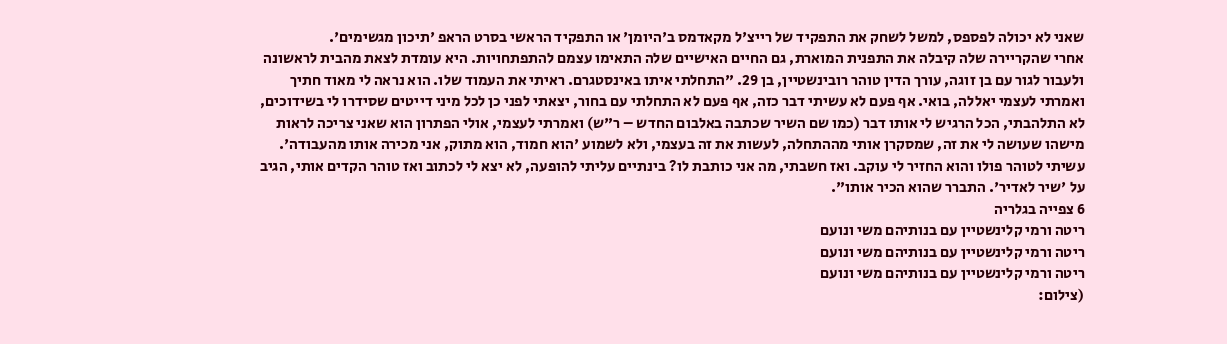שאני לא יכולה לפספס, למשל לשחק את התפקיד של רייצ'ל מקאדמס ב'היומן' או התפקיד הראשי בסרט הראפ 'תיכון מגשימים'.
אחרי שהקריירה שלה קיבלה את התפנית המוארת, גם החיים האישיים שלה התאימו עצמם להתפתחויות. היא עומדת לצאת מהבית לראשונה ולעבור לגור עם בן זוגה, עורך הדין טוהר רובינשטיין, בן 29. "התחלתי איתו באינסטגרם. ראיתי את העמוד שלו. הוא נראה לי מאוד חתיך ואמרתי לעצמי יאללה, בואי. אף פעם לא עשיתי דבר כזה, אף פעם לא התחלתי עם בחור, יצאתי לפני כן לכל מיני דייטים שסידרו לי בשידוכים, לא התלהבתי, הכל הרגיש לי אותו דבר (כמו שם השיר שכתבה באלבום החדש – ר"ש) ואמרתי לעצמי, אולי הפתרון הוא שאני צריכה לראות מישהו שעושה לי את זה, שמסקרן אותי מההתחלה, לעשות את זה בעצמי, ולא לשמוע 'הוא חמוד, הוא מתוק, אני מכירה אותו מהעבודה'. עשיתי לטוהר פולו והוא החזיר לי עוקב. ואז חשבתי, מה אני כותבת לו? בינתיים עליתי להופעה, לא יצא לי לכתוב ואז טוהר הקדים אותי, הגיב על 'שיר לאדיר'. התברר שהוא הכיר אותו".
6 צפייה בגלריה
ריטה ורמי קלינשטיין עם בנותיהם משי ונועם
ריטה ורמי קלינשטיין עם בנותיהם משי ונועם
ריטה ורמי קלינשטיין עם בנותיהם משי ונועם
(צילום: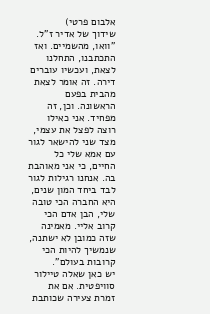אלבום פרטי)
שידוך של אדיר ז"ל. "וואו, מהשמיים. ואז התכתבנו, התחלנו לצאת, ועכשיו עוברים דירה. זה אומר לצאת מהבית בפעם הראשונה. וכן, זה מפחיד. אני כאילו רוצה לפצל את עצמי, מצד שני להישאר לגור עם אמא שלי כל החיים, כי אני מאוהבת בה. אנחנו רגילות לגור לבד ביחד המון שנים, היא החברה הכי טובה שלי, הבן אדם הכי קרוב אליי. מאמינה שזה כמובן לא ישתנה, שנמשיך להיות הכי קרובות בעולם".
יש כאן שאלה טיילור סוויפטית. אם את זמרת צעירה שכותבת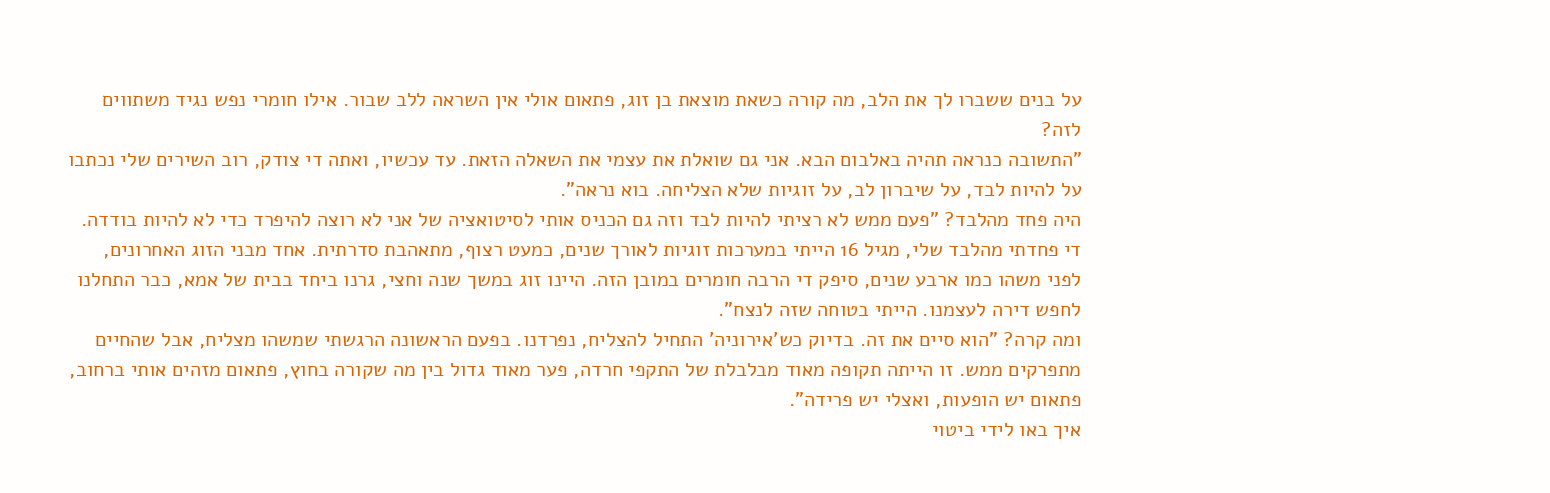על בנים ששברו לך את הלב, מה קורה כשאת מוצאת בן זוג, פתאום אולי אין השראה ללב שבור. אילו חומרי נפש נגיד משתווים לזה?
"התשובה כנראה תהיה באלבום הבא. אני גם שואלת את עצמי את השאלה הזאת. עד עכשיו, ואתה די צודק, רוב השירים שלי נכתבו על להיות לבד, על שיברון לב, על זוגיות שלא הצליחה. בוא נראה".
היה פחד מהלבד? "פעם ממש לא רציתי להיות לבד וזה גם הכניס אותי לסיטואציה של אני לא רוצה להיפרד כדי לא להיות בודדה. די פחדתי מהלבד שלי, מגיל 16 הייתי במערכות זוגיות לאורך שנים, כמעט רצוף, מתאהבת סדרתית. אחד מבני הזוג האחרונים, לפני משהו כמו ארבע שנים, סיפק די הרבה חומרים במובן הזה. היינו זוג במשך שנה וחצי, גרנו ביחד בבית של אמא, כבר התחלנו לחפש דירה לעצמנו. הייתי בטוחה שזה לנצח".
ומה קרה? "הוא סיים את זה. בדיוק כש'אירוניה' התחיל להצליח, נפרדנו. בפעם הראשונה הרגשתי שמשהו מצליח, אבל שהחיים מתפרקים ממש. זו הייתה תקופה מאוד מבלבלת של התקפי חרדה, פער מאוד גדול בין מה שקורה בחוץ, פתאום מזהים אותי ברחוב, פתאום יש הופעות, ואצלי יש פרידה".
איך באו לידי ביטוי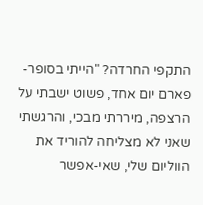התקפי החרדה? "הייתי בסופר-פארם יום אחד, פשוט ישבתי על הרצפה, מיררתי מבכי, והרגשתי שאני לא מצליחה להוריד את הווליום שלי, שאי-אפשר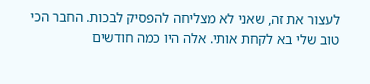לעצור את זה, שאני לא מצליחה להפסיק לבכות. החבר הכי טוב שלי בא לקחת אותי. אלה היו כמה חודשים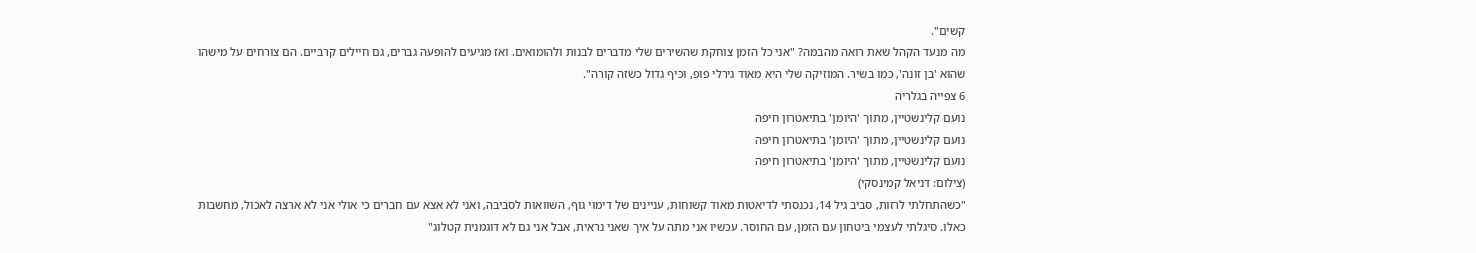קשים".
מה מנעד הקהל שאת רואה מהבמה? "אני כל הזמן צוחקת שהשירים שלי מדברים לבנות ולהומואים. ואז מגיעים להופעה גברים, גם חיילים קרביים. הם צורחים על מישהו שהוא 'בן זונה', כמו בשיר. המוזיקה שלי היא מאוד גירלי פופ, וכיף גדול כשזה קורה".
6 צפייה בגלריה
נועם קלינשטיין, מתוך 'היומן' בתיאטרון חיפה
נועם קלינשטיין, מתוך 'היומן' בתיאטרון חיפה
נועם קלינשטיין, מתוך 'היומן' בתיאטרון חיפה
(צילום: דניאל קמינסקי)
"כשהתחלתי לרזות, סביב גיל 14, נכנסתי לדיאטות מאוד קשוחות, עניינים של דימוי גוף, השוואות לסביבה, ואני לא אצא עם חברים כי אולי אני לא ארצה לאכול, מחשבות כאלו. סיגלתי לעצמי ביטחון עם הזמן, עם החוסר. עכשיו אני מתה על איך שאני נראית, אבל אני גם לא דוגמנית קטלוג"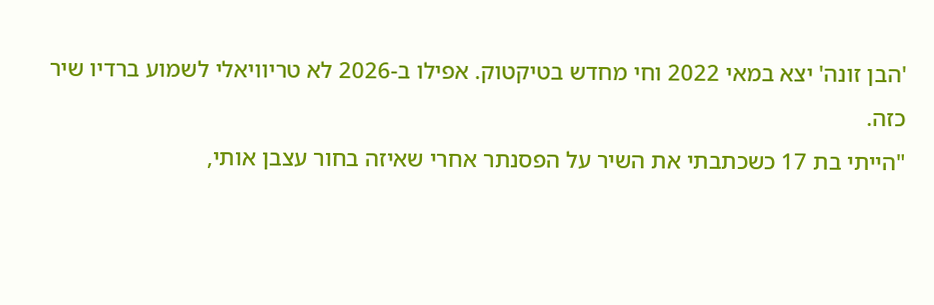'הבן זונה' יצא במאי 2022 וחי מחדש בטיקטוק. אפילו ב-2026 לא טריוויאלי לשמוע ברדיו שיר כזה.
"הייתי בת 17 כשכתבתי את השיר על הפסנתר אחרי שאיזה בחור עצבן אותי,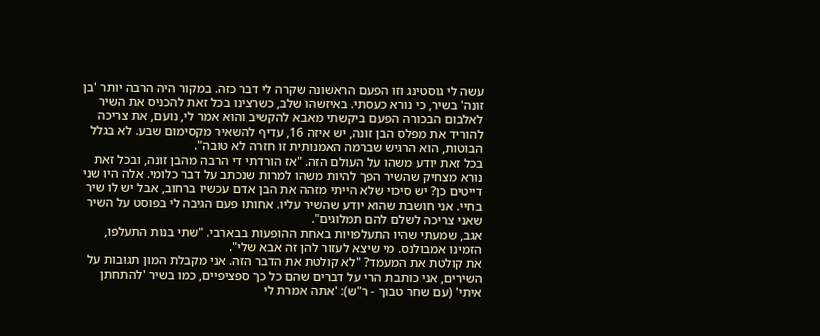עשה לי גוסטינג וזו הפעם הראשונה שקרה לי דבר כזה. במקור היה הרבה יותר 'בן זונה' בשיר, כי נורא כעסתי. באיזשהו שלב, כשרצינו בכל זאת להכניס את השיר לאלבום הבכורה הפעם ביקשתי מאבא להקשיב והוא אמר לי, נועם, את צריכה להוריד את מפלס הבן זונה, יש איזה 16, עדיף להשאיר מקסימום שבע. לא בגלל הבוטות, הוא הרגיש שברמה האמנותית זו חזרה לא טובה".
בכל זאת יודע משהו על העולם הזה. "אז הורדתי די הרבה מהבן זונה, ובכל זאת נורא מצחיק שהשיר הפך להיות משהו למרות שנכתב על דבר כלומי. אלה היו שני דייטים כן? יש סיכוי שלא הייתי מזהה את הבן אדם עכשיו ברחוב, אבל יש לו שיר בחיי. אני חושבת שהוא יודע שהשיר עליו. אחותו פעם הגיבה לי בפוסט על השיר שאני צריכה לשלם להם תמלוגים".
אגב, שמעתי שהיו התעלפויות באחת ההופעות בבארבי. "שתי בנות התעלפו, הזמינו אמבולנס. מי שיצא לעזור להן זה אבא שלי".
את קולטת את המעמד? "לא קולטת את הדבר הזה. אני מקבלת המון תגובות על השירים, אני כותבת הרי על דברים שהם כל כך ספציפיים, כמו בשיר 'להתחתן איתי' (עם שחר טבוך - ר"ש): 'אתה אמרת לי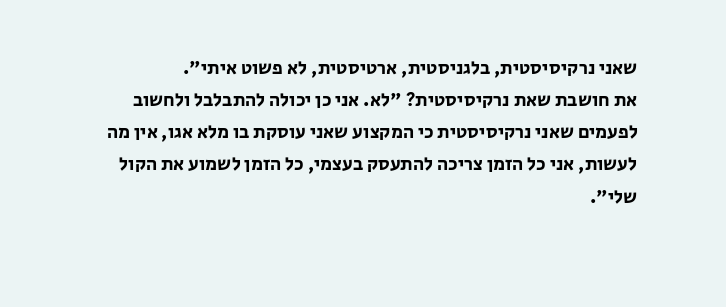שאני נרקיסיסטית, בלגניסטית, ארטיסטית, לא פשוט איתי".
את חושבת שאת נרקיסיסטית? "לא. אני כן יכולה להתבלבל ולחשוב לפעמים שאני נרקיסיסטית כי המקצוע שאני עוסקת בו מלא אגו, אין מה לעשות, אני כל הזמן צריכה להתעסק בעצמי, כל הזמן לשמוע את הקול שלי".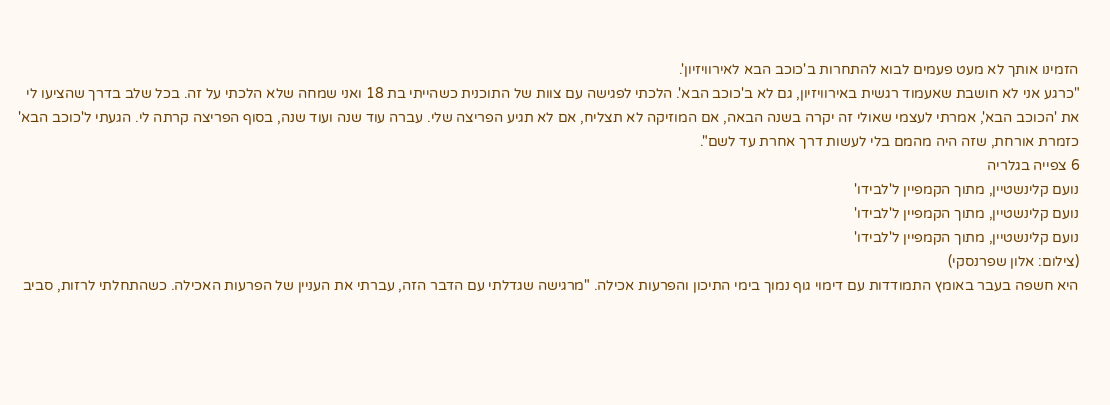הזמינו אותך לא מעט פעמים לבוא להתחרות ב'כוכב הבא לאירוויזיון'.
"כרגע אני לא חושבת שאעמוד רגשית באירוויזיון, גם לא ב'כוכב הבא'. הלכתי לפגישה עם צוות של התוכנית כשהייתי בת 18 ואני שמחה שלא הלכתי על זה. בכל שלב בדרך שהציעו לי את 'הכוכב הבא', אמרתי לעצמי שאולי זה יקרה בשנה הבאה, אם המוזיקה לא תצליח, אם לא תגיע הפריצה שלי. עברה עוד שנה ועוד שנה, בסוף הפריצה קרתה לי. הגעתי ל'כוכב הבא' כזמרת אורחת, שזה היה מהמם בלי לעשות דרך אחרת עד לשם".
6 צפייה בגלריה
נועם קלינשטיין, מתוך הקמפיין ל'לבידו'
נועם קלינשטיין, מתוך הקמפיין ל'לבידו'
נועם קלינשטיין, מתוך הקמפיין ל'לבידו'
(צילום: אלון שפרנסקי)
היא חשפה בעבר באומץ התמודדות עם דימוי גוף נמוך בימי התיכון והפרעות אכילה. "מרגישה שגדלתי עם הדבר הזה, עברתי את העניין של הפרעות האכילה. כשהתחלתי לרזות, סביב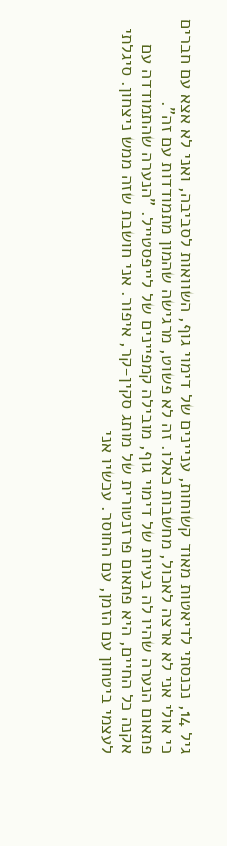גיל 14, נכנסתי לדיאטות מאוד קשוחות, עניינים של דימוי גוף, השוואות לסביבה, ואני לא אצא עם חברים כי אולי אני לא ארצה לאכול, מחשבות כאלו. זה לא פשוט, מרגישה שהמון מתמודדות עם זה".
פתאום הנערה שהיו לה בעיות של דימוי גוף, מובילה קמפיינים של לייפסטייל. "הנערה שהתמודדה עם אקנה כל החיים, היא פתאום פרזנטורית של מותג סקין-קר, איפור. אני חושבת שזה ממש ניצחון. סיגלתי לעצמי ביטחון עם הזמן, עם החוסר. עכשיו אני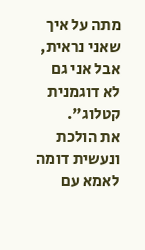מתה על איך שאני נראית, אבל אני גם לא דוגמנית קטלוג".
את הולכת ונעשית דומה לאמא עם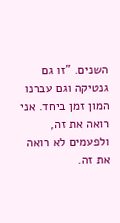השנים. "זו גם גנטיקה וגם עברנו המון זמן ביחד. אני רואה את זה, ולפעמים לא רואה את זה.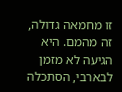זו מחמאה גדולה, זה מהמם. היא הגיעה לא מזמן לבארבי, הסתכלה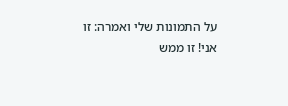על התמונות שלי ואמרה: זו אני! זו ממש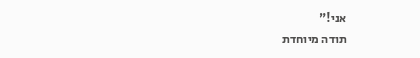אני!"
תודה מיוחדת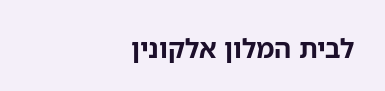לבית המלון אלקונין